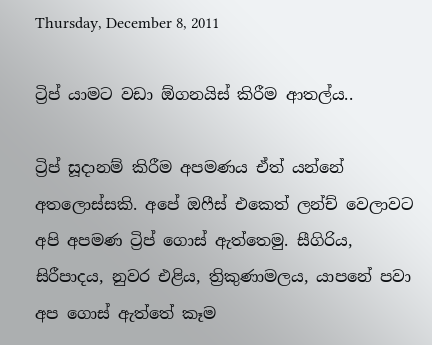Thursday, December 8, 2011

ට්‍රිප් යාමට වඩා ඕගනයිස් කිරීම ආතල්ය..

ට්‍රිප් සූදානම් කිරීම අපමණය ඒත් යන්නේ අතලොස්සකි. අපේ ඔෆීස් එකෙත් ලන්ච් වෙලාවට අපි අපමණ ට්‍රිප් ගොස් ඇත්තෙමු. සීගිරිය, සිරීපාදය, නුවර එළිය, ත්‍රිකුණාමලය, යාපනේ පවා අප ගොස් ඇත්තේ කෑම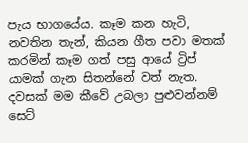පැය භාගයේය. කෑම කන හැටි, නවතින තැන්, කියන ගීත පවා මතක් කරමින් කෑම ගත් පසු ආයේ ට්‍රිප් යාමක් ගැන සිතන්නේ වත් නැත. දවසක් මම කීවේ උබලා පුළුවන්නම් සෙට්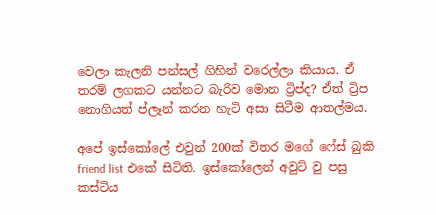වෙලා කැලනි පන්සල් ගිහින් වරෙල්ලා කියාය. ඒ තරම් ලගකට යන්නට බැරිව මොන ට්‍රිප්ද? ඒත් ට්‍රිප නොගියත් ප්ලෑන් කරන හැටි අසා සිටීම ආතල්මය.

අපේ ඉස්කෝලේ එවුන් 200ක් විතර මගේ ෆේස් බුකි friend list එකේ සිටිති. ඉස්කෝලෙන් අවුට් වු පසු කස්ටිය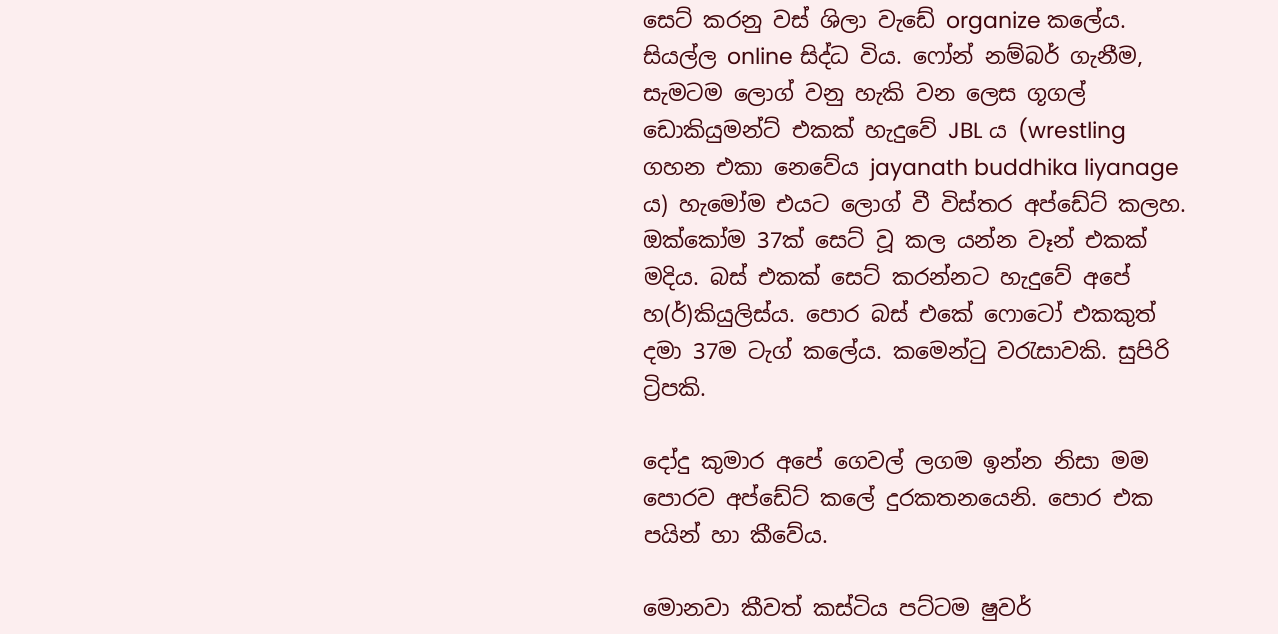සෙට් කරනු වස් ශිලා වැඩේ organize කලේය. සියල්ල online සිද්ධ විය. ෆෝන් නම්බර් ගැනීම, සැමටම ලොග් වනු හැකි වන ලෙස ගූගල් ඩොකියුමන්ට් එකක් හැදුවේ JBL ය (wrestling ගහන එකා නෙවේය jayanath buddhika liyanage ය) හැමෝම එයට ලොග් වී විස්තර අප්ඩේට් කලහ. ඔක්කෝම 37ක් සෙට් වූ කල යන්න වෑන් එකක් මදිය. බස් එකක් සෙට් කරන්නට හැදුවේ අපේ හ(ර්)කියුලිස්ය. පොර බස් එකේ ෆොටෝ එකකුත් දමා 37ම ටැග් කලේය. කමෙන්ටු වරැසාවකි. සුපිරි ට්‍රිපකි.

දෝදු කුමාර අපේ ගෙවල් ලගම ඉන්න නිසා මම පොරව අප්ඩේට් කලේ දුරකතනයෙනි. පොර එක පයින් හා කීවේය.

මොනවා කීවත් කස්ටිය පට්ටම ෂුවර්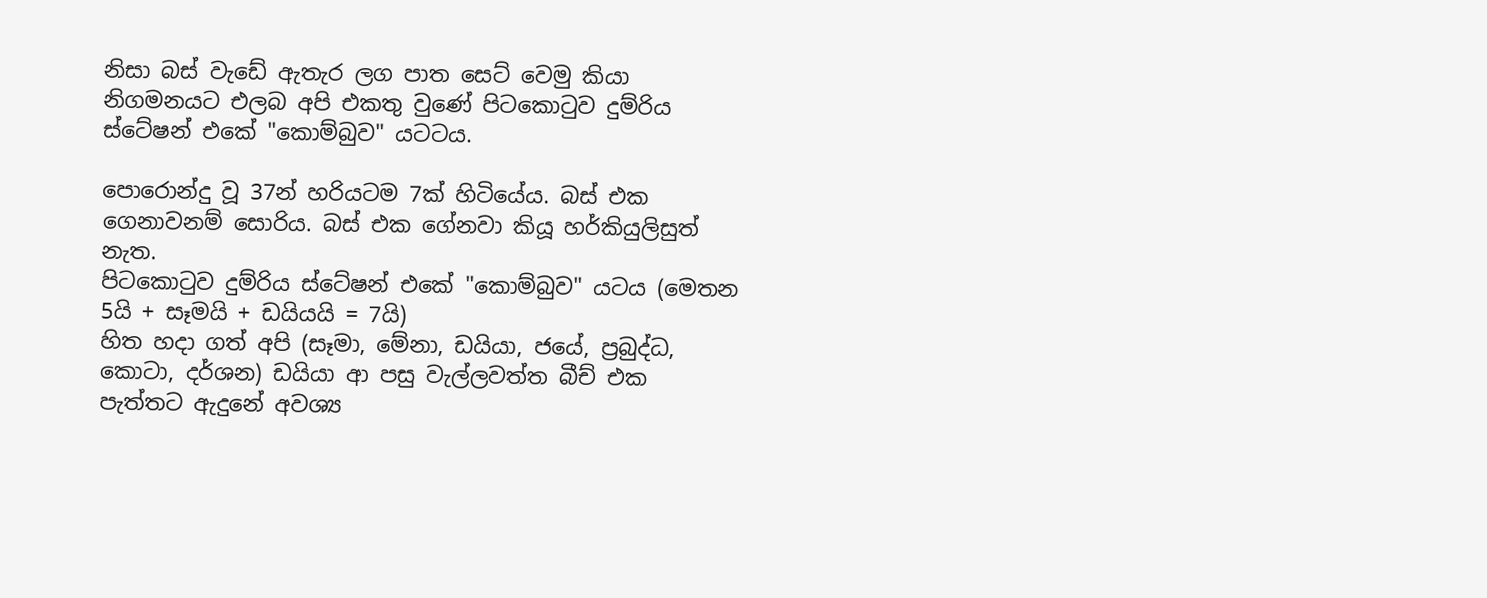නිසා බස් වැඩේ ඇතැර ලග පාත සෙට් වෙමු කියා නිගමනයට එලබ අපි එකතු වුණේ පිටකොටුව දුම්රිය ස්ටේෂන් එකේ "කොම්බුව" යටටය.

පොරොන්දු වූ 37න් හරියටම 7ක් හිටියේය. බස් එක ගෙනාවනම් සොරිය. බස් එක ගේනවා කියූ හර්කියුලිසුත් නැත.
පිටකොටුව දුම්රිය ස්ටේෂන් එකේ "කොම්බුව" යටය (මෙතන 5යි + සෑමයි + ඩයියයි = 7යි)
හිත හදා ගත් අපි (සෑමා, මේනා, ඩයියා, ජයේ, ප්‍රබුද්ධ, කොටා, දර්ශන) ඩයියා ආ පසු වැල්ලවත්ත බීච් එක පැත්තට ඇදුනේ අවශ්‍ය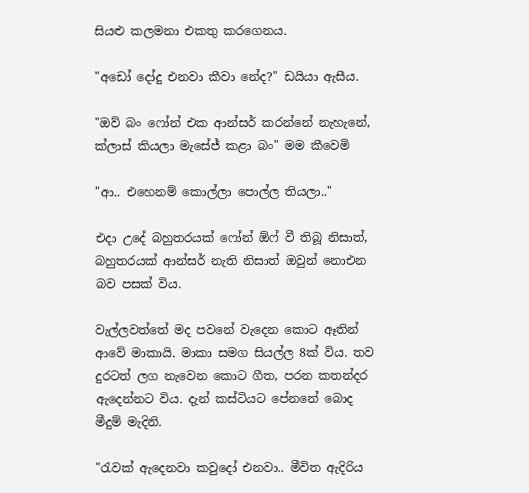සියළු කලමනා එකතු කරගෙනය.

"අඩෝ දෝදු එනවා කීවා නේද?" ඩයියා ඇසීය.

"ඔව් බං ෆෝන් එක ආන්සර් කරන්නේ නැහැනේ, ක්ලාස් කියලා මැසේජ් කළා බං" මම කීවෙමි

"ආ.. එහෙනම් කොල්ලා පොල්ල තියලා.."

එදා උදේ බහුතරයක් ෆෝන් ඕෆ් වී තිබූ නිසාත්, බහුතරයක් ආන්සර් නැති නිසාත් ඔවුන් නොඑන බව පසක් විය.

වැල්ලවත්තේ මද පවනේ වැදෙන කොට ඈතින් ආවේ මාකායි. මාකා සමග සියල්ල 8ක් විය. තව දුරටත් ලග නැවෙන කොට ගීත, පරන කතන්දර ඇදෙන්නට විය. දැන් කස්ටියට පේනනේ බොද මීදුම් මැදිනි.

"රැවක් ඇදෙනවා කවුදෝ එනවා.. මීවිත ඇදිරිය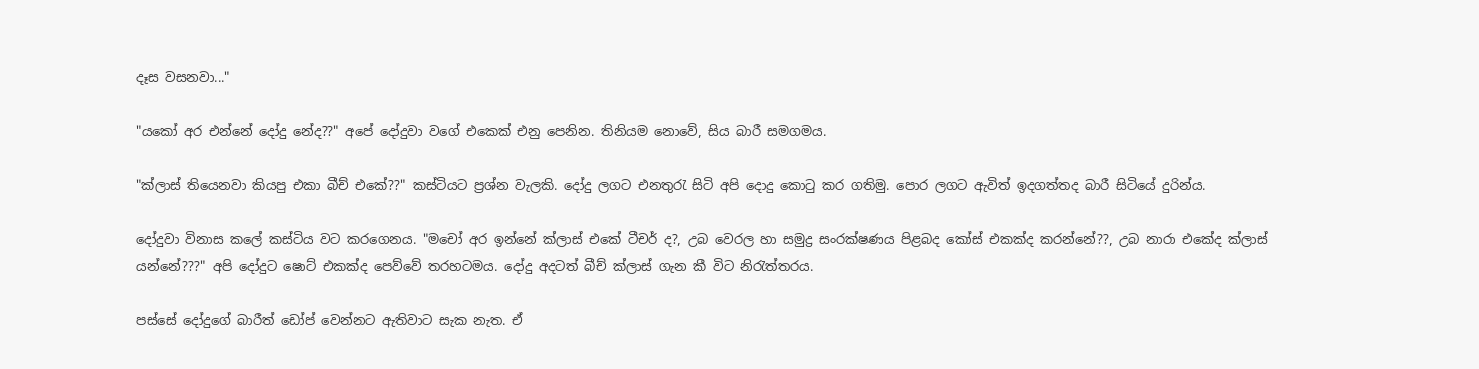දෑස වසනවා..."

"යකෝ අර එන්නේ දෝදු නේද??" අපේ දෝදුවා වගේ එකෙක් එනු පෙනින. තිනියම නොවේ, සිය බාරී සමගමය.

"ක්ලාස් තියෙනවා කියපු එකා බීච් එකේ??" කස්ටියට ප්‍රශ්න වැලකි. දෝදු ලගට එනතුරැ සිටි අපි දොදු කොටු කර ගතිමු. පොර ලගට ඇවිත් ඉදගත්තද බාරී සිටියේ දුරින්ය.

දෝදුවා විනාස කලේ කස්ටිය වට කරගෙනය. "මචෝ අර ඉන්නේ ක්ලාස් එකේ ටීචර් ද?, උබ වෙරල හා සමුද්‍ර සංරක්ෂණය පිළබද කෝස් එකක්ද කරන්නේ??, උබ නාරා එකේද ක්ලාස් යන්නේ???" අපි දෝදුට ෂොට් එකක්ද පෙව්වේ තරහටමය. දෝදු අදටත් බීච් ක්ලාස් ගැන කී විට නිරැත්තරය.

පස්සේ දෝදුගේ බාරීත් ඩෝප් වෙන්නට ඇතිවාට සැක නැත. ඒ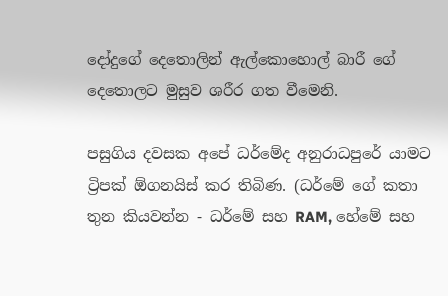දෝදුගේ දෙතොලින් ඇල්කොහොල් බාරී ගේ දෙතොලට මුසුව ශරීර ගත වීමෙනි.

පසුගිය දවසක අපේ ධර්මේද අනුරාධපුරේ යාමට ට්‍රිපක් ඕගනයිස් කර තිබිණ. (ධර්මේ ගේ කතා තුන කියවන්න - ධර්මේ සහ RAM, හේමේ සහ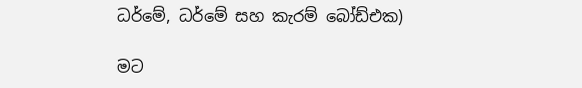ධර්මේ, ධර්මේ සහ කැරම් බෝඩ්එක)

මට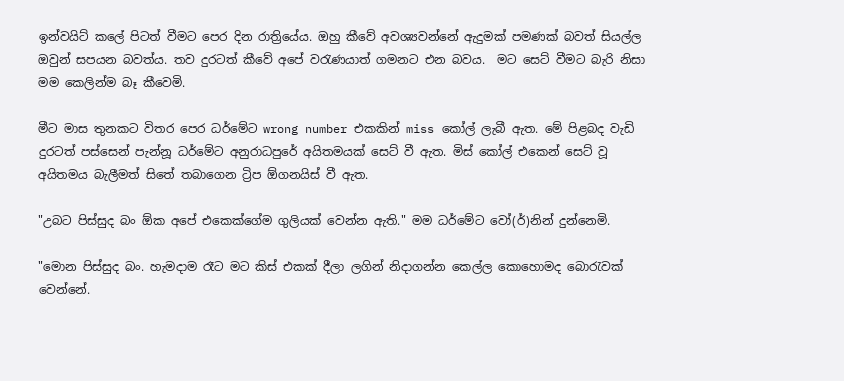ඉන්වයිට් කලේ පිටත් වීමට පෙර දින රාත්‍රියේය. ඔහු කීවේ අවශ්‍යවන්නේ ඇදුමක් පමණක් බවත් සියල්ල ඔවුන් සපයන බවත්ය. තව දුරටත් කීවේ අපේ වරැණයාත් ගමනට එන බවය.  මට සෙට් වීමට බැරි නිසා මම කෙලින්ම බෑ කීවෙමි.

මීට මාස තුනකට විතර පෙර ධර්මේට wrong number එකකින් miss කෝල් ලැබී ඇත. මේ පිළබද වැඩි දුරටත් පස්සෙන් පැන්නූ ධර්මේට අනුරාධපුරේ අයිතමයක් සෙට් වී ඇත. මිස් කෝල් එකෙන් සෙට් වූ අයිතමය බැලීමත් සිතේ තබාගෙන ට්‍රිප ඕගනයිස් වී ඇත.

"උබට පිස්සුද බං ඕක අපේ එකෙක්ගේම ගුලියක් ‍වෙන්න ඇති." මම ධර්මේට වෝ(ර්)නින් දුන්නෙමි.

"මොන පිස්සුද බං. හැමදාම රෑට මට කිස් එකක් දීලා ලගින් නිදාගන්න කෙල්ල කොහොමද බොරැවක් වෙන්නේ.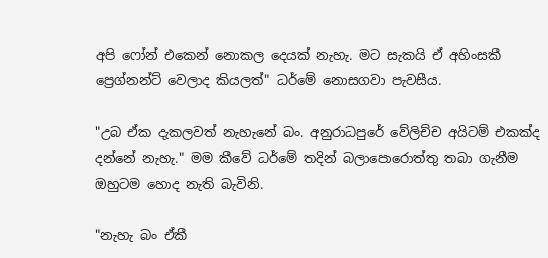අපි ෆෝන් එකෙන් නොකල දෙයක් නැහැ. මට සැකයි ඒ අහිංසකී ප්‍රෙග්නන්ට් වෙලාද කියලත්" ධර්මේ නොසගවා පැවසීය.

"උබ ඒක දැකලවත් නැහැනේ බං. අනුරාධපුරේ වේලිච්ච අයිටම් එකක්ද දන්නේ නැහැ." මම කීවේ ධර්මේ තදින් බලාපොරොත්තු තබා ගැනීම ඔහුටම හොද නැති බැවිනි.

"නැහැ බං ඒකී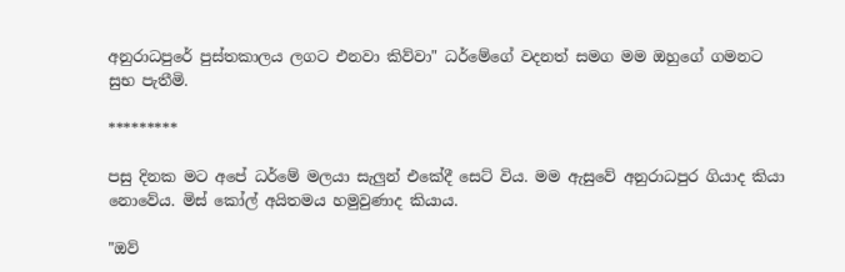අනුරාධපුරේ පුස්තකාලය ලගට එනවා කිව්වා" ධර්මේගේ වදනත් සමග මම ඔහුගේ ගමනට සුභ පැතීමි.

*********

පසු දිනක මට අපේ ධර්මේ මලයා සැලුන් එකේ‍දී සෙට් විය. මම ඇසුවේ අනුරාධපුර ගියාද කි‍යා නොවේය. මිස් කෝල් අයිතමය හමුවුණාද කියාය.

"ඔව්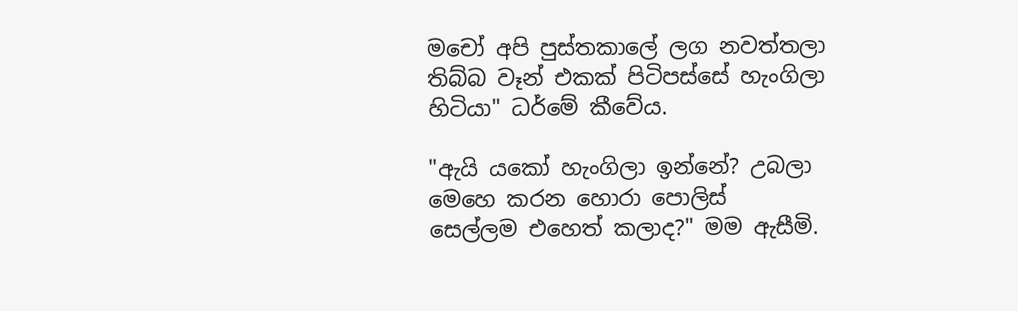මචෝ අපි පුස්තකාලේ ලග නවත්තලා තිබ්බ වෑන් එකක් පිටිපස්සේ හැංගිලා හිටියා" ධර්මේ කීවේය.

"ඇයි යකෝ හැංගිලා ඉන්නේ? උබලා මෙහෙ කරන හො‍රා පොලිස් සෙල්ලම ‍එහෙත් කලාද?" මම ඇසීමි.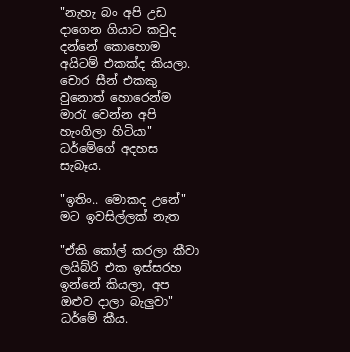"නැහැ බං අපි උඩ දාගෙන ගියාට කවුද දන්නේ කොහොම අයිටම් එකක්ද කියලා. චොර සීන් එකකු වුනොත් හොරෙන්ම මාරැ වෙන්න අපි හැංගිලා හිටියා" ධර්මේගේ අදහස සැබෑය.

"ඉතිං.. මොකද උනේ" මට ඉවසිල්ලක් නැත

"ඒකි කෝල් කරලා කීවා ලයිබ්රි එක ඉස්සරහ ඉන්නේ කියලා, අප ඔළුව දාලා බැලුවා" ධර්මේ කීය.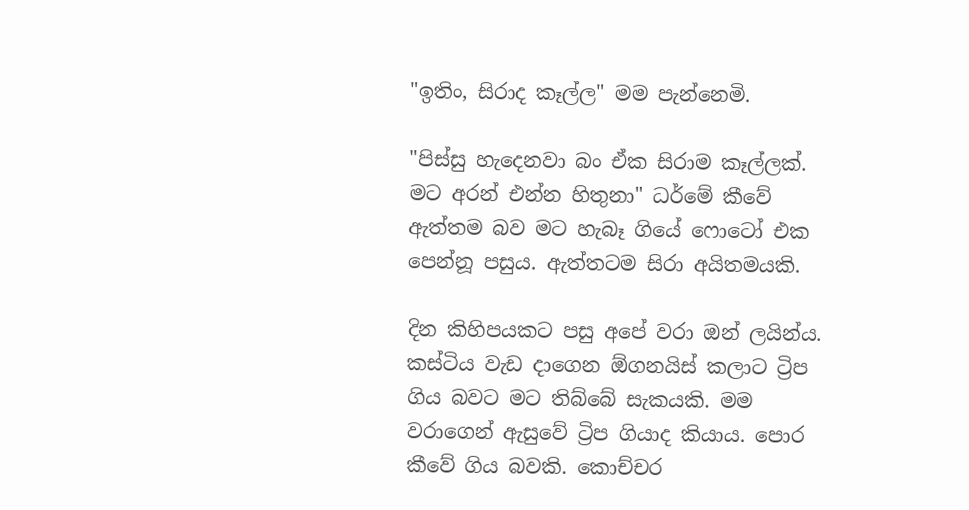"ඉතිං, සිරාද කෑල්ල" මම පැන්නෙමි.

"පිස්සු හැදෙනවා බං ඒක සිරාම කෑල්ලක්. මට අරන් එන්න හිතුනා" ධර්මේ කීවේ ඇත්තම බව මට හැබෑ ගියේ ෆොටෝ එක පෙන්නූ පසුය. ඇත්තටම සිරා අයිතමයකි.

දින කිහිපයකට පසු අපේ වරා ඔන් ලයින්ය. කස්ටිය වැඩ දාගෙන ඕගනයිස් කලාට ට්‍රිප ගිය බවට මට තිබ්බේ සැකයකි. මම වරාගෙන් ඇසුවේ ට්‍රිප ගියාද කියාය. පොර කීවේ ගිය බවකි. කොච්චර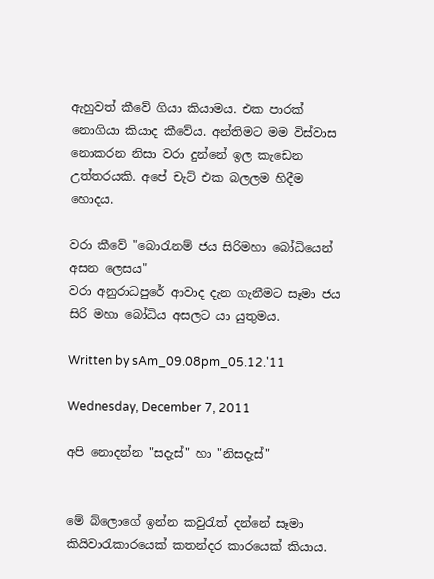ඇහුවත් කීවේ ගියා කියාමය. එක පාරක් නොගියා කියාද කීවේය. අන්තිමට මම විස්වාස නොකරන නිසා වරා දුන්නේ ඉල කැඩෙන උත්තරයකි. අපේ චැට් එක බලලම හිදීම හොදය.

වරා කීවේ "බොරැනම් ජය සිරිමහා බෝධියෙන් අසන ලෙසය"
වරා අනුරාධපුරේ ආවාද දැන ගැනීමට සෑමා ජය සිරි මහා බෝධිය අසලට යා යුතුමය.

Written by sAm_09.08pm_05.12.'11

Wednesday, December 7, 2011

අපි නොදන්න "සදැස්" හා "නිසදැස්"


මේ බ්ලොගේ ඉන්න කවුරැත් දන්නේ සෑමා කියිවාරැකාරයෙක් කතන්දර කාරයෙක් කියාය.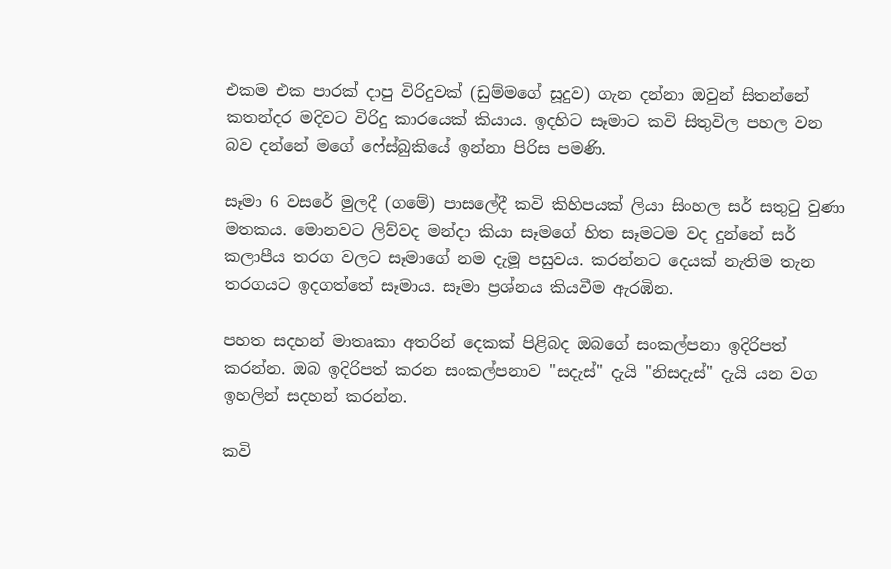එකම එක පාරක් දාපු විරිදුවක් (ඩුම්මගේ සූදුව) ගැන දන්නා ඔවුන් සිතන්නේ කතන්දර මදිවට විරිදු කාරයෙක් කියාය. ඉදහිට සෑමාට කවි සිතුවිල පහල වන බව දන්නේ මගේ ෆේස්බුකියේ ඉන්නා පිරිස පමණි.

සෑමා 6 වසරේ මුලදී (ගමේ) පාසලේදී කවි කිහිපයක් ලියා සිංහල සර් සතුටු වුණා මතකය. මොනවට ලිව්වද මන්දා කියා සෑමගේ හිත සෑමටම වද දුන්නේ සර් කලාපීය තරග වලට සෑමාගේ නම දැමූ පසුවය. කරන්නට දෙයක් නැතිම තැන තරගයට ඉදගත්තේ සෑමාය. සෑමා ප්‍රශ්නය කියවීම ඇරඹින.

පහත සදහන් මාතෘකා අතරින් දෙකක් පිළිබද ඔබගේ සංකල්පනා ඉදිරිපත් කරන්න. ඔබ ඉදිරිපත් කරන සංකල්පනාව "සදැස්" දැයි "නිසදැස්" දැයි යන වග ඉහලින් සදහන් කරන්න.

කවි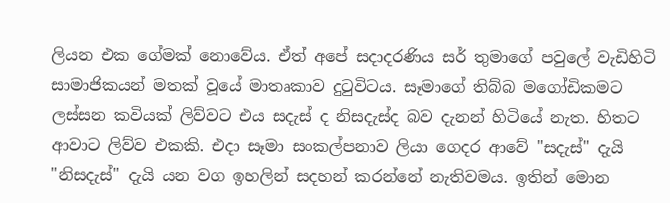ලියන එක ගේමක් නොවේය. ඒත් අපේ සදාදරණිය සර් තුමාගේ පවු‍ලේ වැඩිහිටි සාමාජිකයන් මතක් වූයේ මාතෘකාව දුටුවිටය. සෑමාගේ තිබ්බ මගෝඩිකමට ලස්සන කවියක් ලිව්වට එය සදැස් ද නිසදැස්ද බව දැනන් හිටියේ නැත. හිතට ආවාට ලිව්ව එකකි. එදා සෑමා සංකල්පනාව ලියා ගෙදර ආවේ "සදැස්" දැයි "නිසදැස්" දැයි යන වග ඉහලින් සදහන් කරන්නේ නැතිවමය. ඉතින් මොන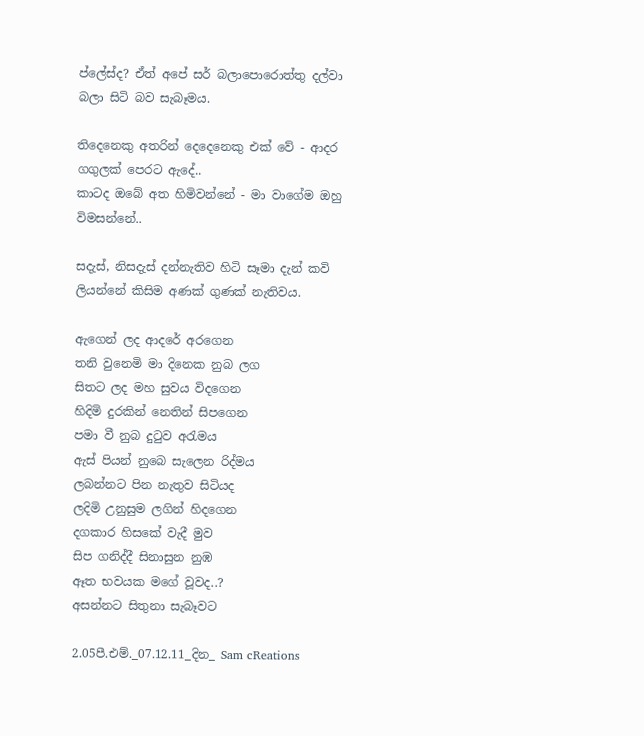ප්ලේස්ද? ඒත් අපේ සර් බලාපොරොත්තු දල්වා බලා සිටි බව සැබෑමය.

තිදෙනෙකු අතරින් දෙදෙනෙකු එක් වේ - ආදර ගගුලක් පෙරට ඇදේ..
කාටද ඔබේ අත හිමිවන්නේ - මා වාගේම ඔහු විමසන්නේ..

සදැස්, නිසදැස් දන්නැතිව හිටි සෑමා දැන් කවි ලියන්නේ කිසිම අණක් ගුණක් නැතිවය.

ඇගෙන් ලද ආදරේ අරගෙන
තනි වුනෙමි මා දිනෙක නුබ ලග
සිතට ලද මහ සුවය විදගෙන
හිදිමි දුරකින් නෙතින් සිපගෙන
පමා වී නුබ දුටුව අරැමය
ඇස් පියන් නුබෙ සැලෙන රිද්මය
ලබන්නට පින නැතුව සිටියද
ලදිමි උනුසුම ලගින් හිදගෙන
දගකාර හිසකේ වැදී මුව
සිප ගනිද්දී සිනාසුන නුඹ
ඈත භවයක මගේ වූවද..?
අසන්නට සිතුනා සැබෑවට

2.05පී.එම්._07.12.11_දින_ Sam cReations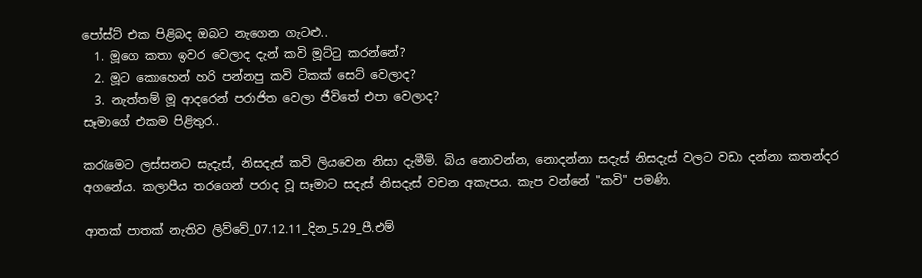පෝස්ට් එක පිළිබද ඔබට නැගෙන ගැටළු..
  1. මූගෙ කතා ඉවර වෙලාද දැන් කවි මූට්ටු කරන්නේ?
  2. මූට කොහෙන් හරි පන්නපු කවි ටිකක් සෙට් වෙලාද?
  3. නැත්තම් මූ ආදරෙන් පරාජිත වෙලා ජීවිතේ එපා වෙලාද?
සෑමාගේ එකම පිළිතුර..

කරැමෙට ලස්සනට සැදැස්, නිසදැස් කවි ලියවෙන නිසා දැමීමි. බිය නොවන්න, නොදන්නා සදැස් නිසදැස් වලට වඩා දන්නා කතන්දර අගනේය. කලාපීය තරගෙන් පරාද වූ සෑමාට සදැස් නිසදැස් වචන අකැපය. කැප වන්නේ "කවි" පමණි.

ආතක් පාතක් නැතිව ලිව්වේ_07.12.11_දින_5.29_පී.එම්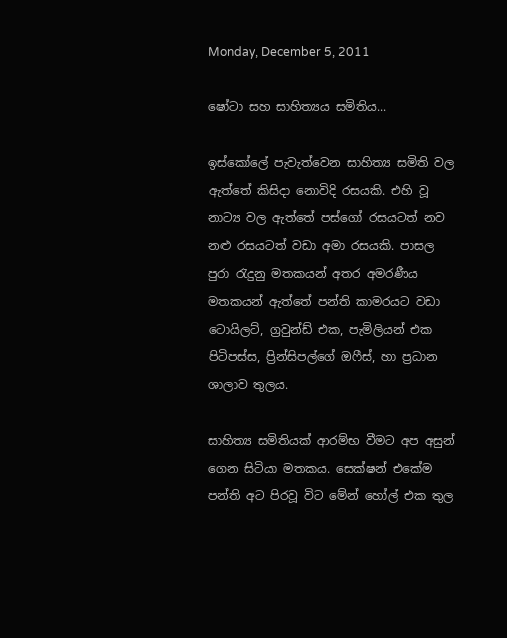Monday, December 5, 2011

ෂෝටා සහ සාහිත්‍යය සමිතිය...

ඉස්කෝලේ පැවැත්වෙන සාහිත්‍ය සමිති වල ඇත්තේ කිසිදා නොවිදි රසයකි. එහි වූ නාට්‍ය වල ඇත්තේ පස්ගෝ රසයටත් නව නළු රසයටත් වඩා අමා රසයකි. පාසල පුරා රැදුනු මතකයන් අතර අමරණීය මතකයන් ඇත්තේ පන්ති කාමරයට වඩා ටොයිලට්, ග්‍රවුන්ඩ් එක, පැමිලියන් එක පිටිපස්ස, ප්‍රින්සිපල්ගේ ඔෆීස්, හා ‍ප්‍රධාන ශාලාව තුලය.

සාහිත්‍ය සමිතියක් ආරම්භ වීමට අප අසුන් ගෙන සිටියා මතකය. සෙක්ෂන් එකේම පන්ති අට පිරවූ විට මේන් හෝල් එක තුල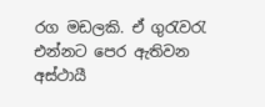රග මඩලකි. ඒ ගුරැවරැ එන්නට පෙර ‍ඇතිවන අස්ථායී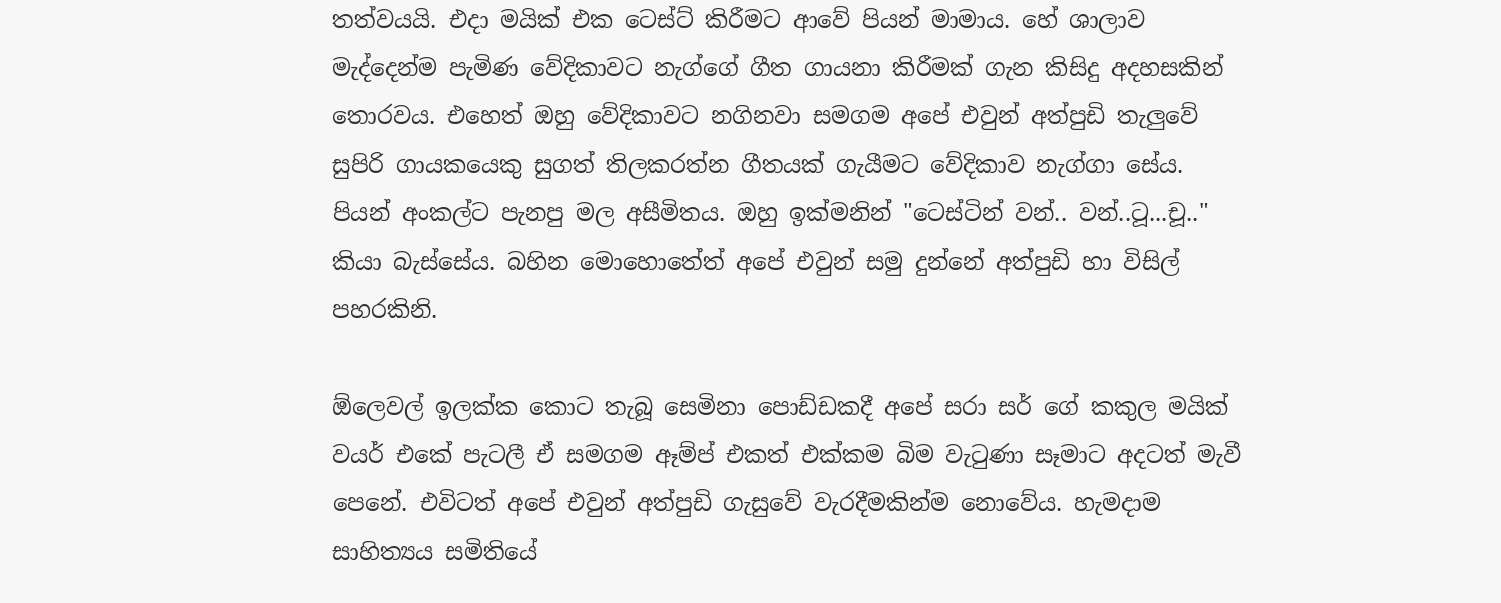තත්වයයි. එදා මයික් එක ටෙස්ට් කිරීමට ආවේ පියන් මාමාය. හේ ශාලාව මැද්දෙන්ම පැමිණ වේදිකාවට නැග්ගේ ගීත ගායනා කිරීමක් ගැන කිසිදු අදහසකින් තොරවය. එහෙත් ඔහු වේදිකාවට නගිනවා සමගම අපේ එවුන් අත්පු‍ඩි තැලුවේ සුපිරි ගායකයෙකු සුගත් තිලකරත්න ගීතයක් ගැයීමට වේදිකාව නැග්ගා සේය. පියන් අංකල්ට පැනපු මල අසීමිතය. ඔහු ඉක්මනින් "ටෙස්ටින් වන්.. වන්..ටූ...චූ.." කියා බැස්සේය. බහින මොහොතේත් අපේ එවුන් සමු දුන්නේ අත්පුඩි හා විසිල් පහරකිනි.

ඕලෙවල් ඉලක්ක කොට තැබූ සෙමිනා පොඩ්ඩකදී අපේ සරා සර් ගේ කකුල මයික් වයර් එ‍කේ පැටලී ඒ සමගම ඈම්ප් එකත් එක්කම බිම වැටුණා සෑමාට අදටත් මැවී පෙනේ. එවිටත් අපේ එවුන් අත්පුඩි ගැසුවේ වැරදීමකින්ම නොවේය. හැමදාම සාහිත්‍යය සමිතියේ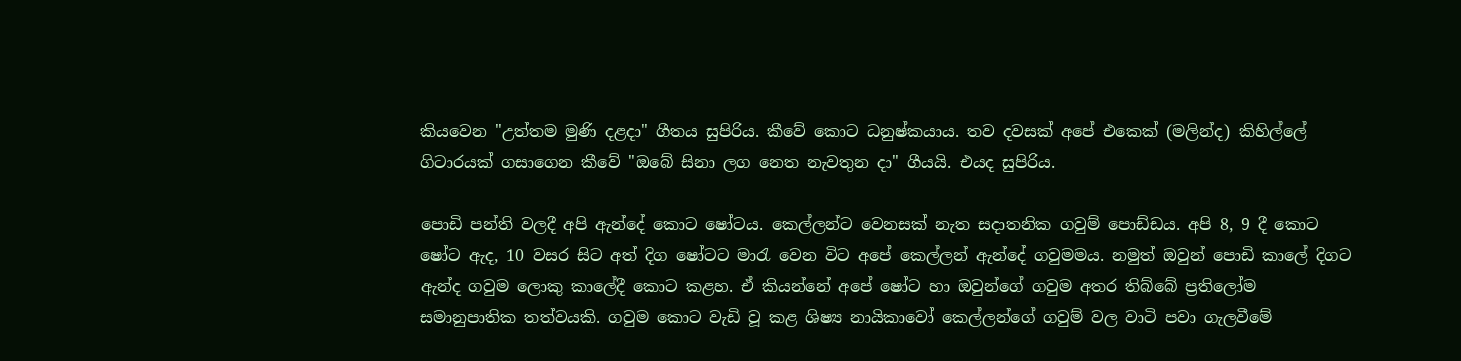කියවෙන "උත්තම මුණි දළදා" ගීතය සුපිරිය. කීවේ කොට ධනුෂ්කයාය. තව දවසක් අපේ එකෙක් (මලින්ද) කිහිල්ලේ ගිටාරයක් ගසාගෙන කීවේ "ඔබේ සිනා ලග නෙත නැවතුන දා" ගීයයි. එයද සුපිරිය.

පොඩි පන්ති වලදී අපි ඇන්දේ කොට ෂෝටය. කෙල්ලන්ට වෙනසක් නැත සදාතනික ගවුම් පොඩ්ඩය. අ‍පි 8, 9 දී කොට ෂෝට ඇද, 10 වසර සිට අත් දිග ෂෝටට මාරැ වෙන විට අපේ කෙල්ලන් ඇන්දේ ගවුමමය. නමුත් ඔවුන් පොඩි කාලේ දිගට ඇන්ද ගවුම ලොකු කාලේදී කොට කළහ. ඒ කියන්නේ අපේ ෂෝට හා ඔවුන්ගේ ගවුම අතර තිබ්බේ ප්‍රතිලෝම සමානුපාතික තත්වයකි. ගවුම කොට වැඩි වූ කළ ශිෂ්‍ය නායිකාවෝ කෙල්ලන්ගේ ගවුම් වල වාටි පවා ගැලවීමේ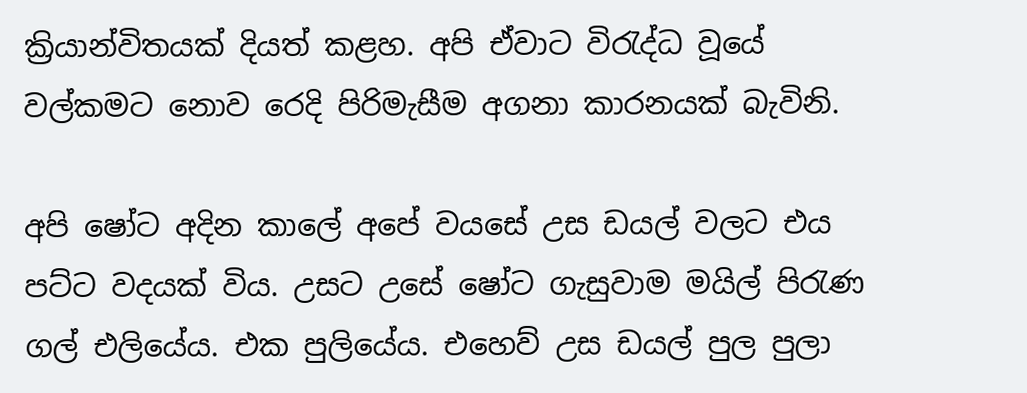ක්‍රියාන්විතයක් දියත් කළහ. අපි ඒවාට විරැද්ධ වූයේ වල්කමට නොව රෙදි පිරිමැසීම අගනා කාරනයක් බැවිනි.

අපි ෂෝට අදින කාලේ අපේ වයසේ උස ඩයල් වලට එය පට්ට වදයක් විය. උසට උසේ ෂෝට ගැසුවාම මයිල් පිරැණ ගල් එලියේය. එක පුලියේය. එහෙව් උස ඩයල් පුල පුලා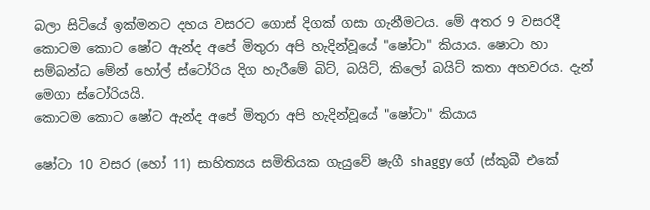බලා සිටියේ ඉක්මනට දහය වසරට ගොස් දිගක් ගසා ගැනීමටය. මේ අතර 9 වසරදී කොටම කොට ෂෝට ඇන්ද අපේ මිතුරා අපි හැදින්වූයේ "ෂෝටා" කියාය. ෂොටා හා සම්බන්ධ මේන් ‍හෝල් ස්ටෝරිය දිග හැරීමේ බිට්, බයිට්, කිලෝ බයිට් කතා අහවරය. දැන් මෙගා ස්ටෝරියයි.
කොටම කොට ෂෝට ඇන්ද අපේ මිතුරා අපි හැදින්වූයේ "ෂෝටා" කියාය

ෂෝටා 10 වසර (හෝ 11) සාහිත්‍යය සමිතියක ගැයු‍වේ ෂැගී shaggy ගේ (ස්කුබී එකේ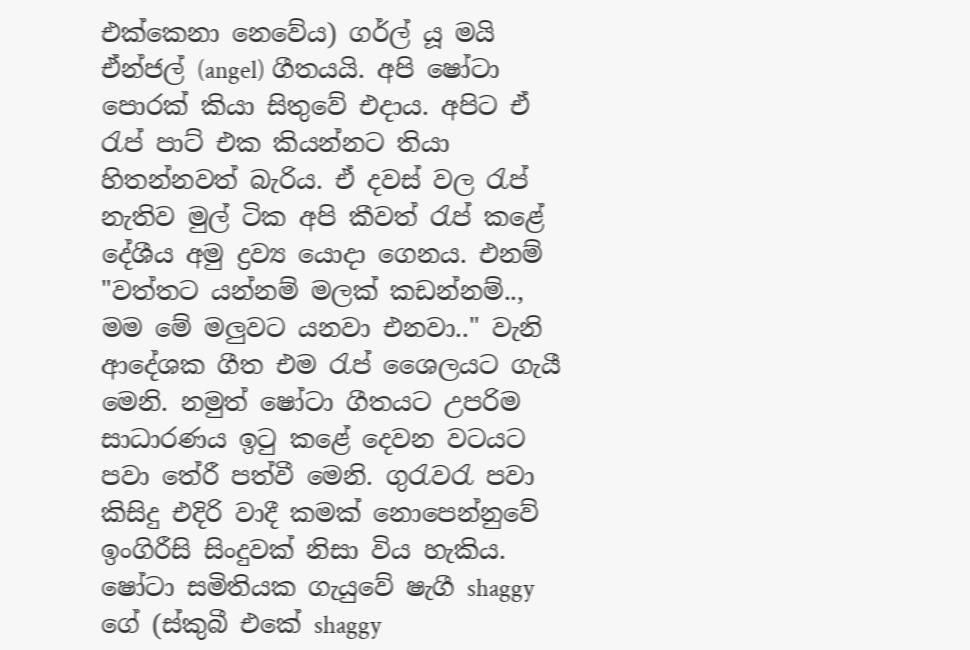එක්කෙනා නෙවේය) ගර්ල් යූ මයි ඒන්ජල් (angel) ගීතයයි. අපි ෂෝටා පොරක් කියා සිතුවේ එදාය. අපිට ඒ රැප් පාට් එක කියන්නට තියා හිතන්නවත් බැරිය. ඒ දවස් වල රැප් නැතිව මුල් ටික අපි කී‍වත් රැප් ‍කළේ දේශීය අමු ද්‍රව්‍ය යොදා ගෙනය. එනම් "වත්තට යන්නම් මලක් කඩන්නම්.., මම මේ මලුවට යනවා එනවා.." වැනි ආදේශක ගීත එම රැප් ශෛලයට ගැයී මෙනි. නමුත් ෂෝටා ගීතයට උපරිම සාධාරණය ඉටු කළේ දෙවන වටයට පවා තේරී පත්වී මෙනි. ගුරැවරැ පවා කිසිදු එදිරි වාදී කමක් නොපෙන්නුවේ ඉංගිරීසි සිංදුවක් නිසා විය හැකිය.
ෂෝටා සමිතියක ගැයු‍වේ ෂැගී shaggy ගේ (ස්කුබී එකේ shaggy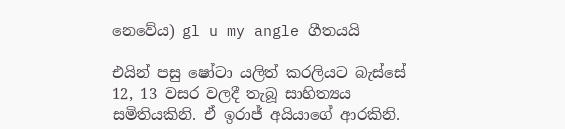නෙවේය) gl u my angle ගීතයයි

එයින් පසු ෂෝටා යලිත් කරලියට බැස්සේ 12, 13 වසර වලදී තැබූ සාහිත්‍යය සමිතියකිනි. ඒ ඉරාජ් අයියාගේ ආරකිනි.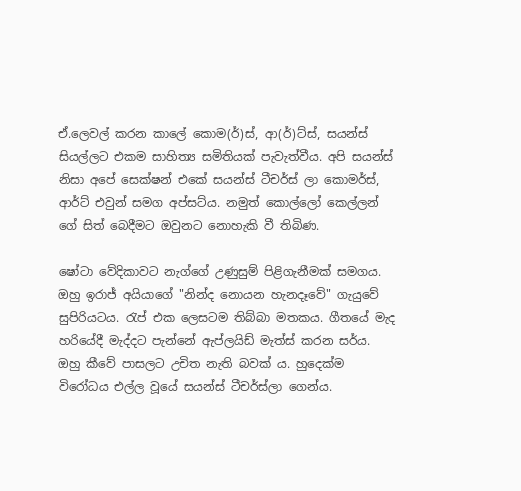ඒ.ලෙවල් කරන කාලේ කොම(ර්)ස්, ආ(ර්)ට්ස්, සයන්ස් සියල්ලට එකම සාහිත්‍ය සමිතියක් පැවැත්වීය. අපි සයන්ස් නිසා අ‍පේ සෙක්ෂන් එකේ සයන්ස් ටීචර්ස් ලා කොමර්ස්, ආර්ට් එවුන් සමග අප්සට්ය. නමුත් කොල්ලෝ කෙල්ලන් ගේ සිත් බෙදීමට ඔවුනට නොහැකි වී තිබිණ.

ෂෝටා වේදිකාවට නැග්ගේ උණුසුම් පිළිගැනීමක් සමගය. ඔහු ඉරාජ් අයියාගේ "නින්ද නොයන හැනදෑවේ" ගැයුවේ සුපිරියටය. රැප් එක ලෙසටම තිබ්බා මතකය. ගීතයේ මැද හරියේදී මැද්දට පැන්නේ ඇප්ලයිඩ් මැත්ස් කරන සර්ය. ඔහු කීවේ පාසලට උචිත නැති බවක් ය. හුදෙක්ම විරෝධය එල්ල වූයේ සයන්ස් ටීචර්ස්ලා ගෙන්ය.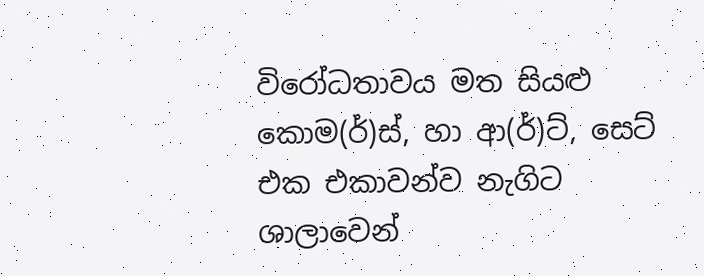විරෝධතාවය මත සියළු කොම(ර්)ස්, හා ආ(ර්)ට්, සෙට් එක එකාවන්ව නැගිට ශාලාවෙන්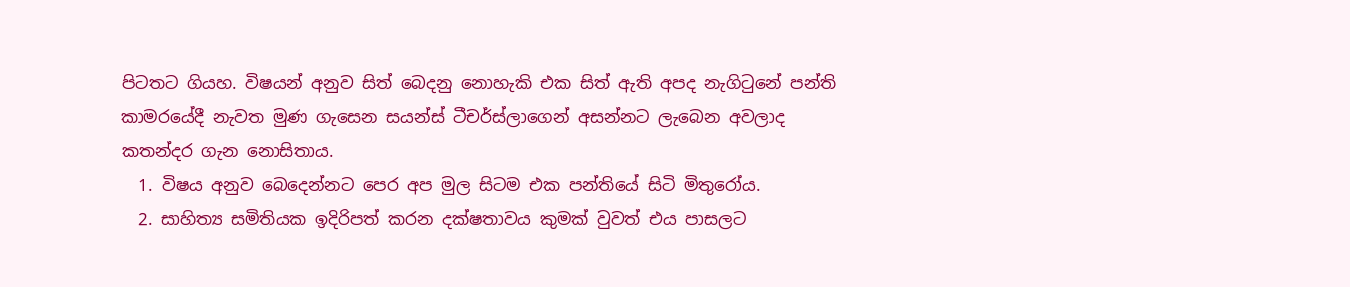පිටතට ගියහ. විෂයන් අනුව සිත් බෙදනු නොහැකි එක සිත් ඇති අපද නැගිටුනේ පන්ති කාමරයේදී නැවත මුණ ගැසෙන සයන්ස් ටීචර්ස්ලාගෙන් අසන්නට ලැබෙන අවලාද කතන්දර ගැන නොසිතාය.
  1. විෂය අනුව බෙදෙන්නට පෙර අප මුල සිටම එක පන්තියේ සිටි මිතුරෝය.
  2. සාහිත්‍ය සමිතියක ඉදිරිපත් කරන දක්ෂතාවය කුමක් වුවත් එය පාසලට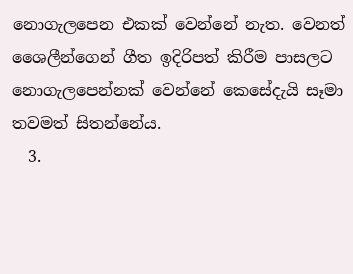නොගැලපෙන එකක් වෙන්නේ නැත. වෙනත් ශෛලීන්ගෙන් ගීත ඉදිරිපත් කිරීම පාසලට නොගැලපෙන්නක් වෙන්නේ කෙසේදැයි සෑමා තවමත් සිතන්නේය.
  3.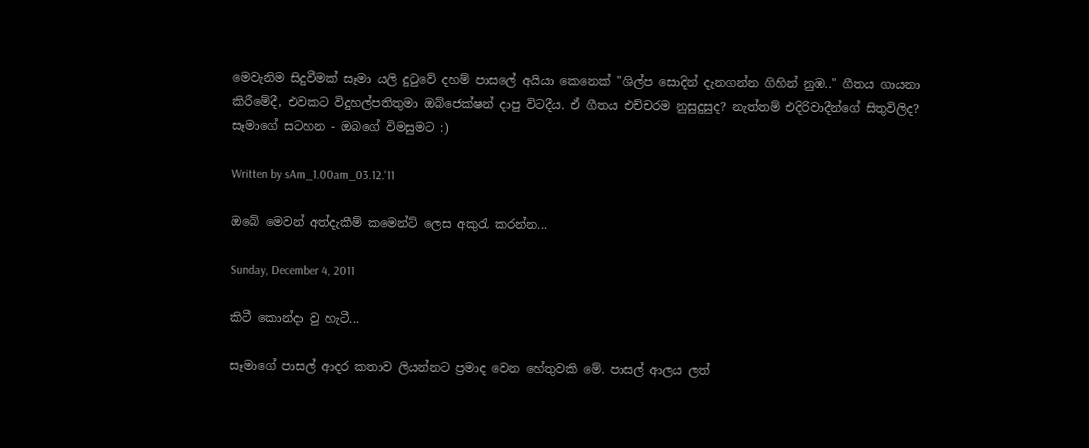මෙවැනිම සිදුවීමක් සෑමා යලි දුටුවේ දහම් පාසලේ අයියා කෙනෙක් "ශිල්ප සොදින් දැනගන්න ගිහින් නුඹ.." ගීතය ගායනා කිරීමේදී, එවකට විදුහල්පතිතුමා ඔබ්ජෙක්ෂන් දාපු විටදීය. ඒ ගීතය එච්චරම නුසුදුසුද? නැත්තම් එදිරිවාදීන්ගේ සිතුවිලිද?
සෑමාගේ සටහන - ඔබගේ විමසුමට :)

Written by sAm_1.00am_03.12.'11

ඔබේ මෙවන් අත්දැකීම් කමෙන්ට් ලෙස අකුරැ කරන්න...

Sunday, December 4, 2011

කිටී කොන්දා වු හැටී...

සෑමාගේ පාසල් ආදර කතාව ලියන්නට ප්‍රමාද වෙන හේතුවකි මේ. පාසල් ආලය ලත්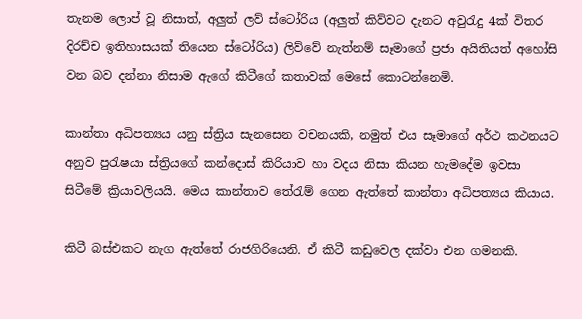තැනම ලොප් වූ නිසාත්, අලුත් ලව් ස්ටෝරිය (අලුත් කිව්වට දැනට අවුරැදු 4ක් විතර දිරච්ච ඉතිහාසයක් තියෙන ස්ටෝරිය) ලිව්වේ නැත්නම් සෑමාගේ ප්‍රජා අයිතියත් අහෝසි වන බව දන්නා නිසාම ඇගේ කිටීගේ කතාවක් මෙසේ කොටන්නෙමි.

කාන්තා අධිපත්‍යය යනු ස්ත්‍රිය සැනසෙන වචනයකි, නමුත් එය සෑමා‍ගේ අර්ථ කථනයට අනුව පුරැෂයා ස්ත්‍රියගේ කන්දොස් කිරියාව හා වදය නිසා කියන හැමදේම ඉවසා සිටීමේ ක්‍රියාවලියයි. මෙය කාන්තාව තේරැම් ගෙන ඇත්තේ කාන්තා අධිපත්‍යය කියාය.

කිටී බස්එකට නැග ඇත්තේ රාජගිරියෙනි. ඒ කිටී කඩුවෙල දක්වා එන ගමනකි.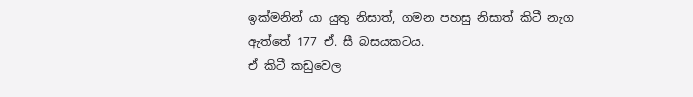ඉක්මනින් යා යුතු නිසාත්, ගමන පහසු නිසාත් කිටී නැග ඇත්තේ 177 ඒ. සී බසයකටය.
ඒ කිටී කඩුවෙල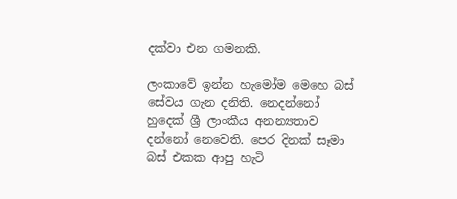දක්වා එන ගමනකි.

ලංකාවේ ඉන්න හැමෝම මෙහෙ බස් සේවය ගැන දනිති. නෙදන්නෝ හුදෙක් ශ්‍රී ලාංකීය අනන්‍යතාව දන්නෝ නෙවෙති. පෙර දිනක් සෑමා බස් එකක ආපු හැටි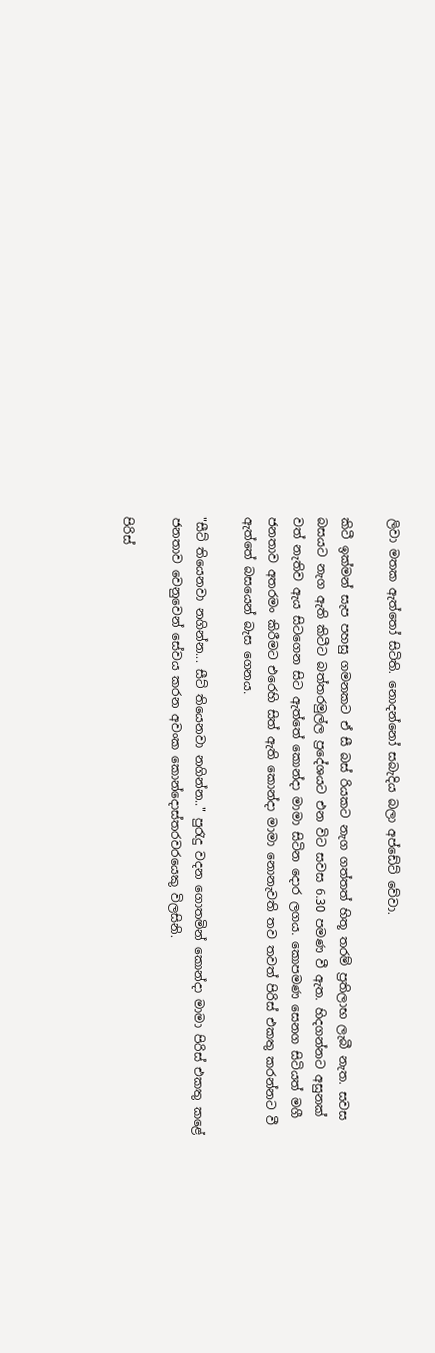ලිවා මතක ඇත්තෝ සිටිති. නොදන්නෝ සබැදිය බලා අප්ඩේට් වේවා.

කිටී ඉක්මන් සැප පහසු ගමනකට ඒ සී බස් රියකට නැග ගත්තත් හිතූ තරම් ප්‍රතිලාභ ලැබී නැත. සවස බසයට නැග ඇති කිටීට බත්තරමුල්ල ‍ප්‍රදේශයට එන විට සවස 6.30 පමණ වී ඇත. හිදගන්නට අසුනක් වත් නැතිව ඇය සිටගෙන සිට ඇත්තේ කොන්දා මාමා සිටින දොර ලගය. කොපමණ සෙනග සිටියත් මගී ජනතාව අතරමං කිරීමට එරෙහි සිත් ඇති කොන්දා මාමා නොනැවති තව තවත් පිරිස් එකතු කරන්නට වී ඇත්තේ බසයෙන් බැස ගෙනය.

"සීට් තියෙනවා නගින්න... සීට් තියෙනවා නගින්න.." පුරැදු වදන ගොතමින් කොන්දා මාමා පිරිස් එකතු කළේ ජනතාව වෙනුවෙන් සේවය කරන අවංක කොන්දොස්තරවරයෙකු විලසිනි.

පිරිස්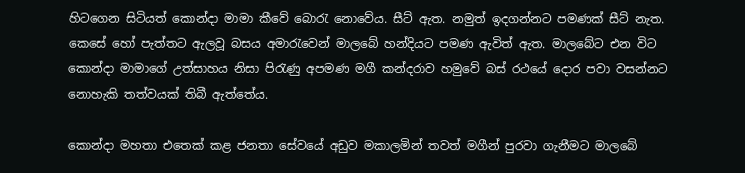හිටගෙන සිටියත් කොන්දා මාමා කීවේ බොරැ නොවේය. සීට් ඇත. නමුත් ඉදගන්නට පමණක් සීට් නැත. කෙසේ ‍හෝ පැත්තට ඇලවූ බසය අමාරැවෙන් මාලබේ හන්දියට පමණ ඇවිත් ඇත. මාලබේට එන විට කොන්දා මාමාගේ උත්සාහය නිසා පිරැණු අපමණ මගී කන්දරාව හමුවේ බස් රථයේ දොර පවා වසන්නට නොහැකි තත්වයක් තිබී ඇත්තේය.

කොන්දා මහතා එතෙක් කළ ජනතා සේවයේ අඩුව මකාලමින් තවත් මගීන් පුරවා ගැනීමට මාලබේ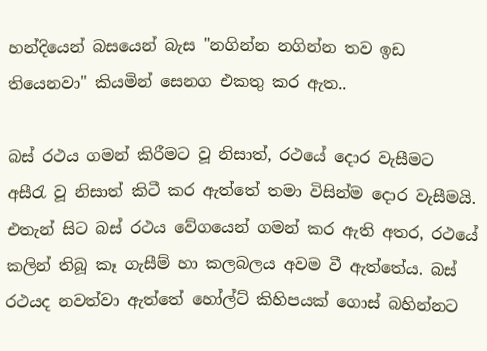හන්දියෙන් බසයෙන් බැස "නගින්න නගින්න තව ඉඩ තියෙනවා" කියමින් සෙනග එකතු කර ඇත..

බස් රථය ගමන් කිරීමට වූ නිසාත්, රථයේ දොර වැසීමට අසීරැ වූ නිසාත් කිටී කර ඇත්තේ තමා විසින්ම දොර වැසීමයි. එතැන් සිට බස් රථය‍ වේගයෙන් ගමන් කර ඇති අතර, රථයේ කලින් තිබූ කෑ ගැසීම් හා කලබලය අවම වී ඇත්තේය. බස් රථයද නවත්වා ඇත්තේ හෝල්ට් කිහිපයක් ගොස් බහින්නට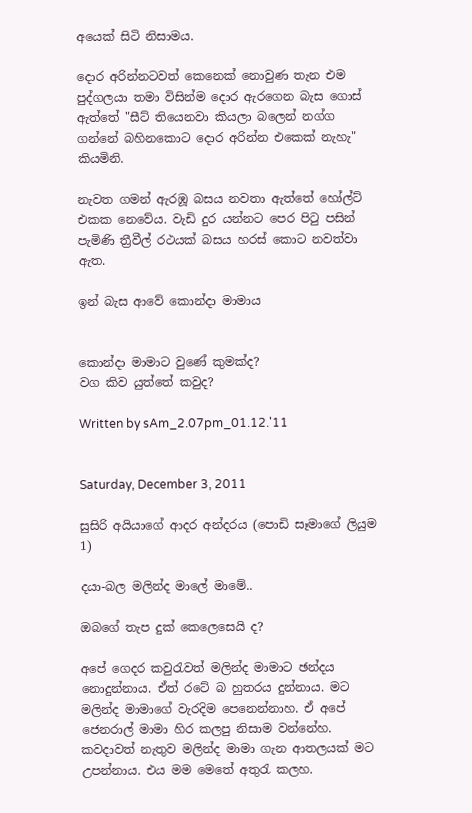අයෙක් සිටි නිසාමය.

දොර අරින්නටවත් කෙනෙක් නොවුණ තැන එම පුද්ගලයා තමා විසින්ම දොර ඇරගෙන බැස ගොස් ඇත්තේ "සීට් තියෙනවා කියලා බලෙන් නග්ග ගන්නේ බහිනකොට දොර අරින්න එකෙක් නැහැ" කියමිනි.

නැවත ගමන් ඇරඹූ බසය නවතා ඇත්තේ හෝල්ට් එකක නෙවේය. වැඩි දුර යන්නට පෙර පිටු පසින් පැමිණි ත්‍රීවීල් රථයක් බසය හරස් කොට නවත්වා ඇත.

ඉන් බැස ආවේ කොන්දා මාමාය


කොන්දා මාමාට වුණේ කුමක්ද?
වග කිව යුත්තේ කවුද?

Written by sAm_2.07pm_01.12.'11


Saturday, December 3, 2011

සුසිරි අයියා‍ගේ ආදර අන්දරය (පොඩි සෑමාගේ ලියුම 1)

දයා-බල මලින්ද මාලේ මාමේ..

ඔ‍බගේ තැප දුක් කෙලෙසෙයි ද?

අපේ ගෙදර කවුරැවත් මලින්ද මාමාට ඡන්දය නොදුන්නාය. ඒත් රටේ බ හුතරය දුන්නාය. මට මලින්ද මාමාගේ වැරදිම පෙනෙන්නාහ. ඒ අපේ ජෙනරාල් මාමා හිර කලපු නිසාම වන්නේහ. කවදාවත් නැතුව මලින්ද මාමා ගැන ආතලයක් මට උපන්නාය. එය මම මෙතේ අතුරැ කලහ.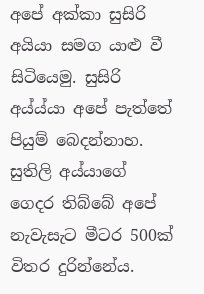අපේ අක්කා සුසිරි අයියා සමග යාළු වී සිටියෙමු. සුසිරි අය්ය්යා අපේ පැත්තේ පියුම් බෙදන්නාහ. සුතිලි අය්යාගේ ගෙදර තිබ්බේ අපේ නැවැසැට ‍මීටර 500ක් විතර දුරින්නේය.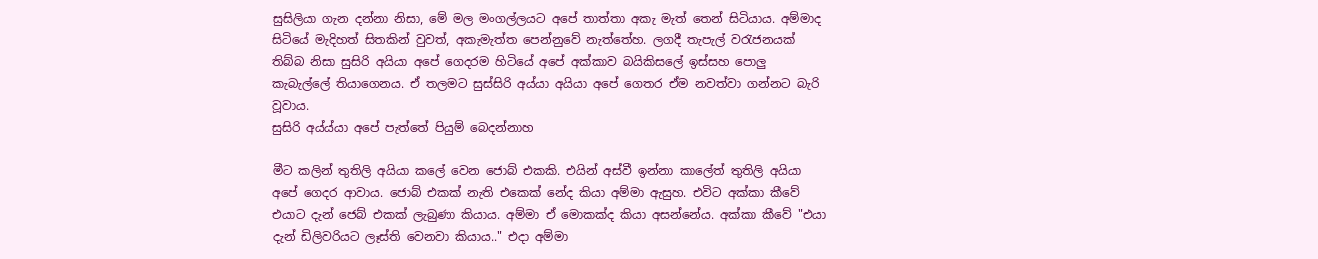සුසිලියා ගැන දන්නා නිසා, මේ මල මංගල්ලයට අපේ තාත්තා අකැ මැත් තෙන් සිටියාය. අම්මාද සිටියේ මැදිහත් සිතකින් වුවත්, අකැමැත්ත පෙන්නුවේ නැත්තේහ. ලගදී තැපැල් වරැජනයක් තිබ්බ නිසා සුසිරි අයියා අපේ ගෙදරම හිටියේ අපේ අක්කාව බයිකිසලේ ඉස්සහ පොලු කැබැල්ලේ තියාගෙනය. ඒ තලමට සුස්සිරි අය්යා අයියා අපේ ගෙතර ඒම නවත්වා ගන්නට බැරි වූවාය.
සුසිරි අය්ය්යා අපේ පැත්තේ පියුම් බෙදන්නාහ

මීට කලින් තුතිලි අයියා කලේ වෙන ජොබ් එකකි. එයින් අස්වී ‍ඉන්නා කාලේත් තුතිලි අයියා අපේ ගෙදර ආවාය. ජොබ් එකක් නැති එකෙක් නේද කියා අම්මා ඇසුහ. එවිට අක්කා කීවේ එයාට දැන් ජෙබ් එකක් ලැබුණා කියාය. අම්මා ඒ ‍මොකක්ද කියා අසන්නේය. අක්කා කීවේ "එයා දැන් ඩිලිවරියට ලෑස්ති වෙනවා කියාය.." එදා අම්මා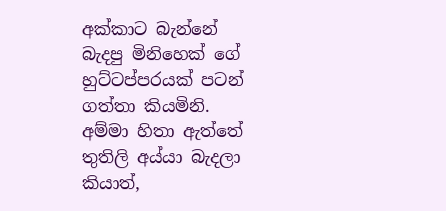අක්කාට බැන්නේ බැදපු මිනිහෙක් ගේ හුට්ටප්පරයක් පටන් ගත්තා කියමිනි. අම්මා හිතා ඇත්තේ තුතිලි අය්යා බැදලා කියාත්,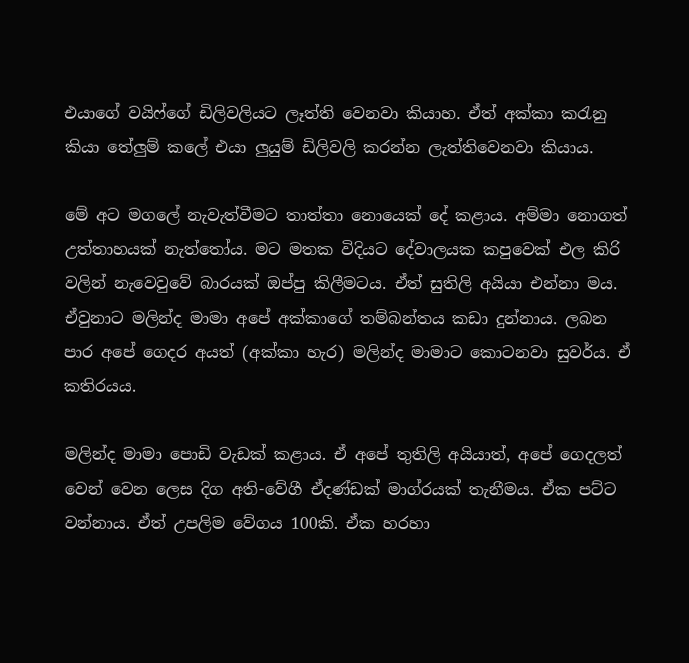එයාගේ වයිෆ්ගේ ඩිලිවලියට ලෑත්ති වෙනවා කියාහ. ඒත් අක්කා කරැනු කියා තේලුම් කලේ එයා ලුයුම් ඩිලිවලි කරන්න ලැත්තිවෙනවා කියාය.

මේ අට මගලේ නැවැත්වීමට තාත්තා නොයෙක් දේ කළාය. අම්මා නොගත් උත්තාහයක් නැත්තෝය. මට මතක විදියට දේවාලයක කපුවෙක් එල කිරි වලින් නැවෙවුවේ බාරයක් ඔප්පු කිලීමටය. ඒත් සුතිලි අයියා එන්‍නා මය. ඒවුනාට මලින්ද මාමා අපේ අක්කාගේ තම්බන්තය කඩා දුන්නාය. ලබන පාර අපේ ගෙදර අයත් (අක්කා හැර) මලින්ද මාමාට කොටනවා සුවර්ය. ඒ කතිරයය.

මලින්ද මාමා පොඩි වැඩක් කළාය. ඒ අපේ තුතිලි අයියාත්, අපේ ගෙදලත් වෙන් වෙන ලෙස දිග අති-වේගී ඒදණ්ඩක් මාග්රයක් තැනීමය. ඒක පට්ට වන්නාය. ඒත් උපලිම වේගය 100කි. ඒක හරහා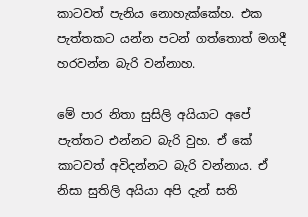කාටවත් පැනිය නොහැක්කේහ. එක පැත්තකට යන්න පටන් ගත්තොත් මගදී හරවන්න බැරි ‍වන්නාහ.

මේ පාර නිතා සුසිලි අයියාට අපේ පැත්තට එන්නට බැරි වුහ. ඒ කේ කාටවත් අවිදන්නට බැරි වන්නාය. ඒ නිසා සුතිලි අයියා අපි දැන් සති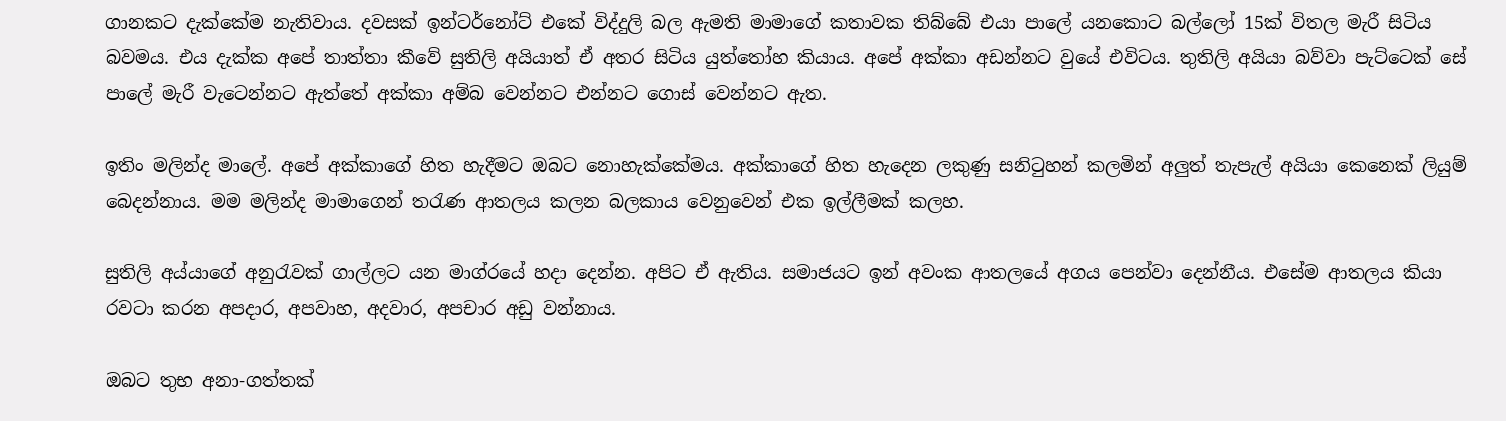ගානකට දැක්කේම නැතිවාය. දවසක් ඉන්ටර්නෝට් එකේ විද්දුලි බල ඇමති මාමාගේ කතාවක තිබ්බේ එයා පාලේ යනකොට බල්ලෝ 15ක් විතල මැරී සිටිය බවමය. එය දැක්ක අපේ තාත්තා කීවේ සුතිලි අයියාත් ඒ අතර සිටිය යුත්තෝහ කියාය. අපේ අක්කා අඩන්නට වුයේ එවිටය. තුතිලි අයියා බව්වා පැට්ටෙක් සේ පාලේ මැරී වැටෙන්නට ඇත්තේ අක්කා අම්බ වෙන්නට ‍එන්නට ගොස් වෙන්නට ඇත.

ඉතිං මලින්ද මාලේ. අපේ අක්කාගේ හිත හැදීමට ඔබට නොහැක්කේමය. අක්කාගේ හිත හැදෙන ලකුණු සනිටුහන් කලමින් අලුත් තැපැල් අයියා කෙනෙක් ලියුම් බෙදන්නාය. මම මලින්ද මාමාගෙන් තරැණ ආතලය කලන බලකාය වෙනුවෙන් එක ඉල්ලීමක් කලහ.

සුතිලි අය්යාගේ අනුරැවක් ගාල්ලට යන මාග්රයේ හදා දෙන්න. අපිට ඒ ඇතිය. සමාජයට ඉන් අවංක ආතලයේ අගය පෙන්වා දෙන්නීය. එසේම ආතලය කියා රවටා කරන අපදාර, අපවාහ, අදවාර, අපචාර අඩු වන්නාය.

ඔබට තුභ අනා-ගත්තක්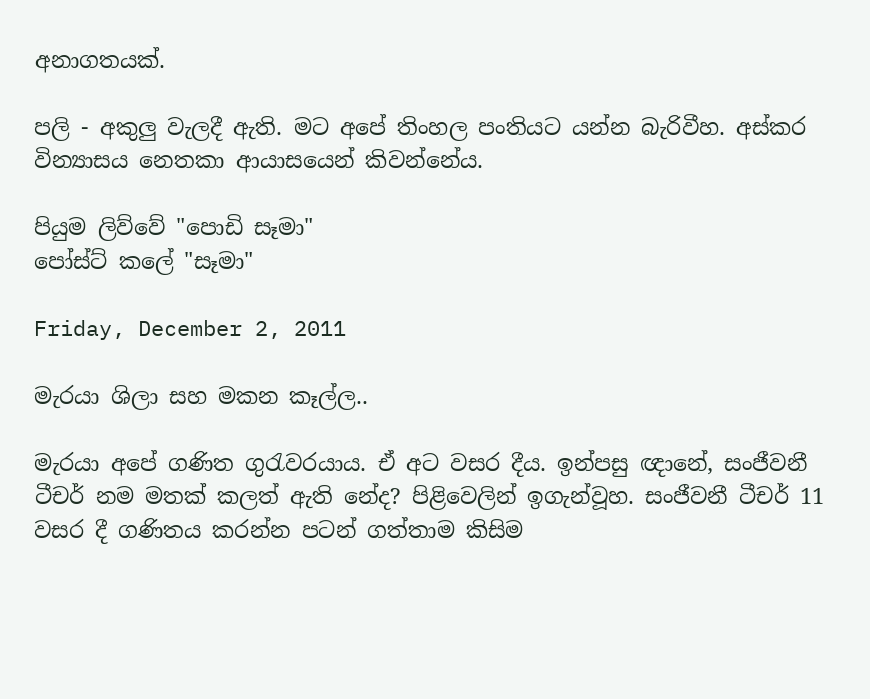අනාගතයක්.

පලි - අකුලු වැලදී ඇති. මට අපේ තිංහල පංතියට යන්න බැරිවීහ. අස්කර වින්‍යාසය නෙතකා ආයාසයෙන් කිවන්නේය.

පියුම ලිව්වේ "පොඩි සෑමා"
පෝස්ට් කලේ "සෑමා"

Friday, December 2, 2011

මැරයා ශිලා සහ මකන කෑල්ල..

මැරයා අපේ ගණිත ගුරැවරයාය. ඒ අට වසර දීය. ඉන්පසු ඥානේ, සංජීවනී ටීචර් නම මතක් කලත් ඇති නේද? පිළිවෙලින් ඉගැන්වූහ. සංජීවනී ටීචර් 11 වසර දී ගණිතය කරන්න පටන් ගත්තාම කිසිම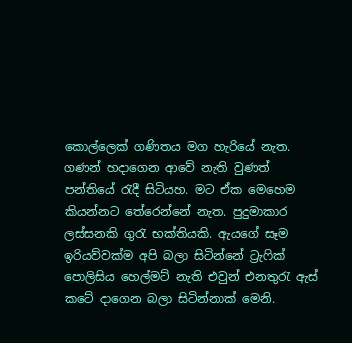කොල්ලෙක් ගණිතය මග හැරියේ නැත. ගණන් හදාගෙන ආවේ නැති වුණත් පන්තියේ රැදී සිටියහ. මට ඒක මෙහෙම කියන්නට තේරෙන්නේ නැත. පුදුමාකාර ලස්සනකි ගුරැ භක්තියකි. ඇයගේ සෑම ඉරියව්වක්ම අපි බලා සිටින්නේ ට්‍රැෆික් පොලිසිය හෙල්මට් නැති එවුන් එනතුරැ ඇස් ක‍ටේ දාගෙන බලා සිටින්නාක් මෙනි.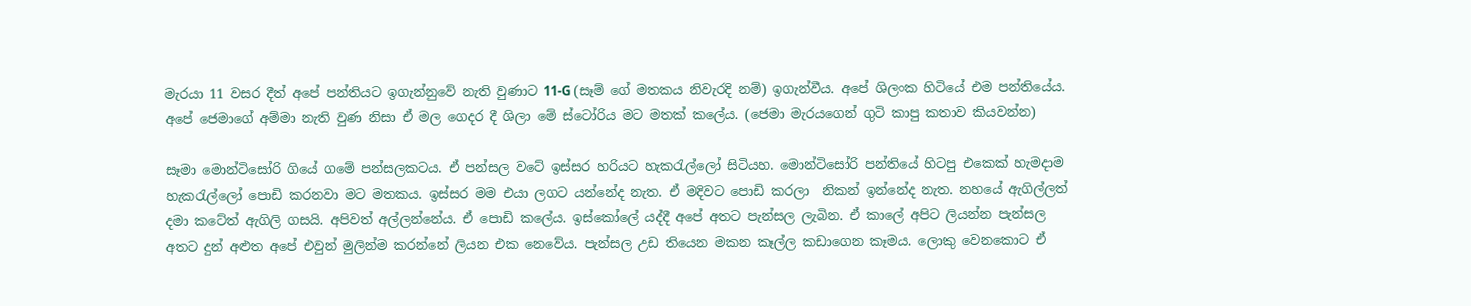මැරයා 11 වසර දීත් අපේ පන්තියට ඉගැන්නුවේ නැති වුණාට 11-G (සෑම් ගේ මතකය නිවැරදි නම්) ඉගැන්වීය. අපේ ශිලංක හිටියේ එම පන්තියේය. අපේ ජෙමාගේ අම්මා නැති වුණ නිසා ඒ මල ගෙදර දී ශිලා මේ ස්ටෝරිය මට මතක් කලේය. (ජෙමා මැරයගෙන් ගුටි කාපු කතාව කියවන්න)

සෑමා මොන්ටිසෝරි ගියේ ගමේ පන්සලකටය. ඒ පන්සල වටේ ඉස්සර හරියට හැකරැල්ලෝ සිටියහ. මොන්ටිසෝරි පන්තියේ හිටපු එකෙක් හැමදාම හැකරැල්ලෝ පොඩි කරනවා මට මතකය. ඉස්සර මම එයා ලගට යන්නේද නැත. ඒ මදිවට පොඩි කරලා  නිකන් ඉන්නේද නැත. නහයේ ඇගිල්ලත් දමා ක‍ටේත් ඇගිලි ගසයි. අපිවත් අල්ලන්නේය. ඒ පොඩි කලේය. ඉස්කෝලේ යද්දී අපේ අතට පැන්සල ලැබින. ඒ කාලේ අපිට ලියන්න පැන්සල අතට දුන් අළුත අපේ එවුන් මුලින්ම කරන්නේ ලියන එක නෙවේය. පැන්සල උඩ තියෙන මකන කෑල්ල කඩාගෙන කෑමය. ලොකු වෙනකොට ඒ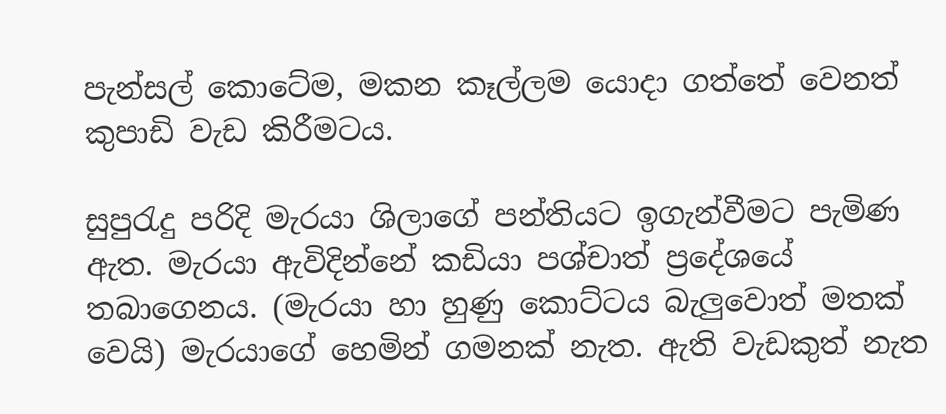පැන්සල් කොටේම, මකන කෑල්ලම යොදා ගත්තේ වෙනත් කුපාඩි වැඩ කිරීමටය.

සුපුරැදු පරිදි මැරයා ශිලාගේ පන්තියට ඉගැන්වීමට පැමිණ ඇත. මැරයා ඇවිදින්නේ කඩියා පශ්චාත් ප්‍රදේශයේ තබාගෙනය. (මැරයා හා හුණු කොට්ටය බැලුවොත් මතක් වෙයි) මැරයාගේ හෙමින් ගමනක් නැත. ඇති වැඩකුත් නැත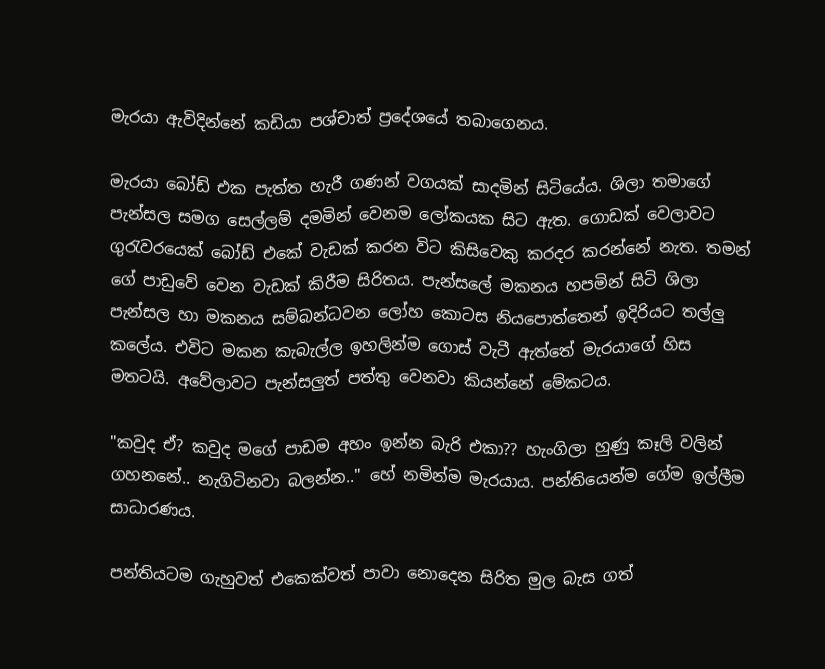මැරයා ඇවිදින්නේ කඩියා පශ්චාත් ප්‍රදේශයේ තබාගෙනය.

මැරයා බෝඩ් එක පැත්ත හැරී ගණන් වගයක් සාදමින් සිටියේය. ශිලා තමාගේ පැන්සල සමග සෙල්ලම් දමමින් වෙනම ලෝකයක සිට ඇත. ගොඩක් වෙලාවට ගුරැවරයෙක් බෝඩ් එකේ වැඩක් කරන විට කිසිවෙකු කරදර කරන්නේ නැත. තමන් ගේ පාඩුවේ වෙන වැඩක් කිරීම සිරිතය. පැන්සලේ මකනය හපමින් සිටි ශිලා පැන්සල හා මකනය සම්බන්ධවන ලෝහ කොටස නියපොත්තෙන් ඉදිරියට තල්ලු කලේය. එවිට මකන කැබැල්ල ඉහලින්ම ගොස් වැටී ඇත්තේ මැරයාගේ හිස මතටයි. අවේලාවට පැන්සලුත් පත්තු වෙනවා කියන්නේ මේකටය.

"කවුද ඒ? කවුද මගේ පාඩම අහං ඉන්න බැරි එකා?? හැංගිලා හුණු කෑලි වලින් ගහනනේ.. නැගිටිනවා බලන්න.." හේ නමින්ම මැරයාය. පන්තියෙන්ම ගේම ඉල්ලීම සාධාරණය.

පන්තියටම ගැහුවත් එකෙක්වත් පාවා නොදෙන සිරිත මුල බැස ගත්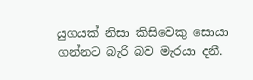යුගයක් නිසා කිසිවෙකු සොයා ගන්නට බැරි බව මැරයා දනී.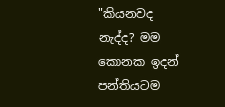"කියනවද නැද්ද? මම කොනක ඉදන් පන්තියටම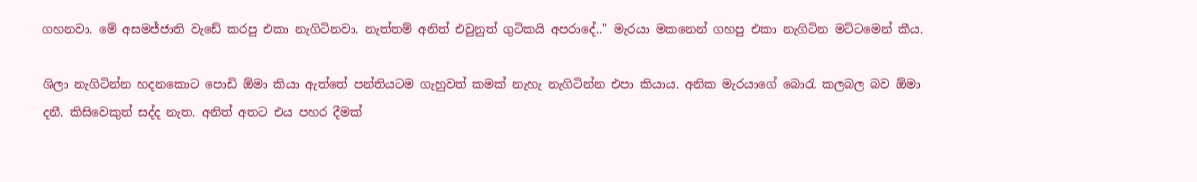ගහනවා. මේ අසමජ්ජාති වැඩේ කරපු එකා නැගිටිනවා. නැත්තම් අනිත් එවුනුත් ගුටිකයි අප‍රාදේ.." මැරයා මකනෙන් ගහපු එකා නැගිටින මට්ටමෙන් කීය.

ශිලා නැගිටින්න හදනකොට පොඩි ඕමා කියා ඇත්තේ පන්තියටම ගැහුවත් කමක් නැහැ නැගිටින්න එපා කියාය. අනික මැරයාගේ බොරැ කලබල බව ඕමා දනී. කිසිවෙකුත් සද්ද නැත. අනිත් අතට එය පහර දීමක්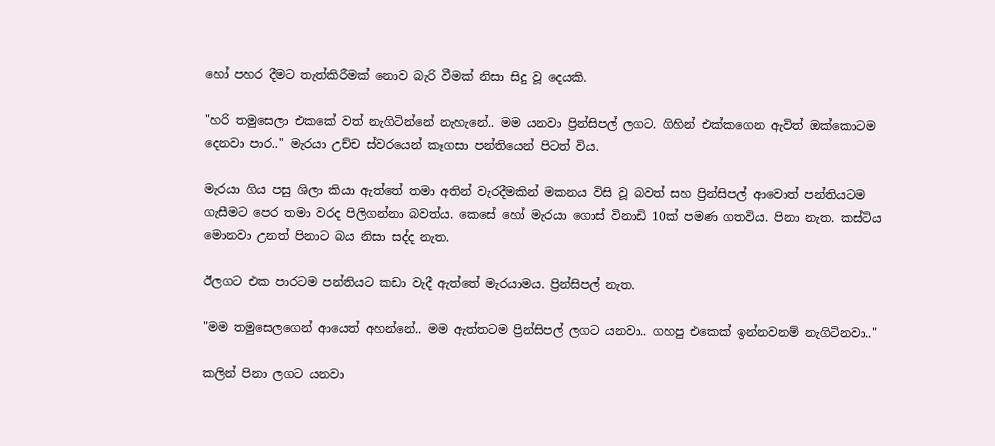හෝ පහර දීමට තැත්කිරීමක් නොව බැරි වීමක් නිසා සිදු වූ දෙයකි.

"හරි තමුසෙලා එකකේ වත් නැගිටින්නේ නැහැනේ.. මම යනවා ප්‍රින්සිපල් ලගට. ගිහින් එක්කගෙන ඇවිත් ඔක්කොටම දෙනවා පාර.." මැරයා උච්ච ස්වරයෙන් කෑගසා පන්තියෙන් පිටත් විය.

මැරයා ගිය පසු ශිලා කියා ඇත්තේ තමා අතින් වැරදීමකින් මකනය විසි වූ බවත් සහ ප්‍රින්සිපල් ආවොත් පන්තියටම ගැසීමට පෙර තමා වරද පිලිගන්නා බවත්ය. කෙසේ හෝ මැරයා ගොස් විනාඩි 10ක් පමණ ගතවිය. පිනා නැත. කස්ටිය මොනවා උනත් පිනාට බය නිසා සද්ද නැත.

ඊලගට එක පාරටම පන්තියට කඩා වැදී ඇත්තේ මැරයාමය. ප්‍රින්සිපල් නැත.

"මම තමුසෙලගෙන් ආයෙත් අහන්නේ.. මම ඇත්තටම ප්‍රින්සිපල් ලගට යනවා.. ගහපු එකෙක් ඉන්නවනම් නැගිටිනවා.."

කලින් පිනා ලගට යනවා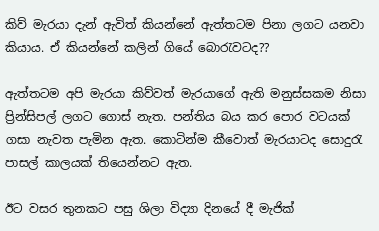කිව් මැරයා දැන් ඇවිත් කියන්නේ ඇත්තටම පිනා ලගට යනවා කියාය. ඒ කියන්නේ කලින් ගියේ බොරැවටද??

ඇත්තටම අපි මැරයා කිව්වත් මැරයාගේ ඇති මනුස්සකම නිසා ප්‍රින්සිපල් ලගට ගොස් නැත. පන්තිය බය කර පොර වටයක් ගසා නැවත පැමින ඇත. කොටින්ම කීවොත් මැරයාටද සොදුරැ පාසල් කාලයක් තියෙන්නට ඇත.

ඊට වසර තුනකට පසු ශිලා විද්‍යා දිනයේ දී මැජික්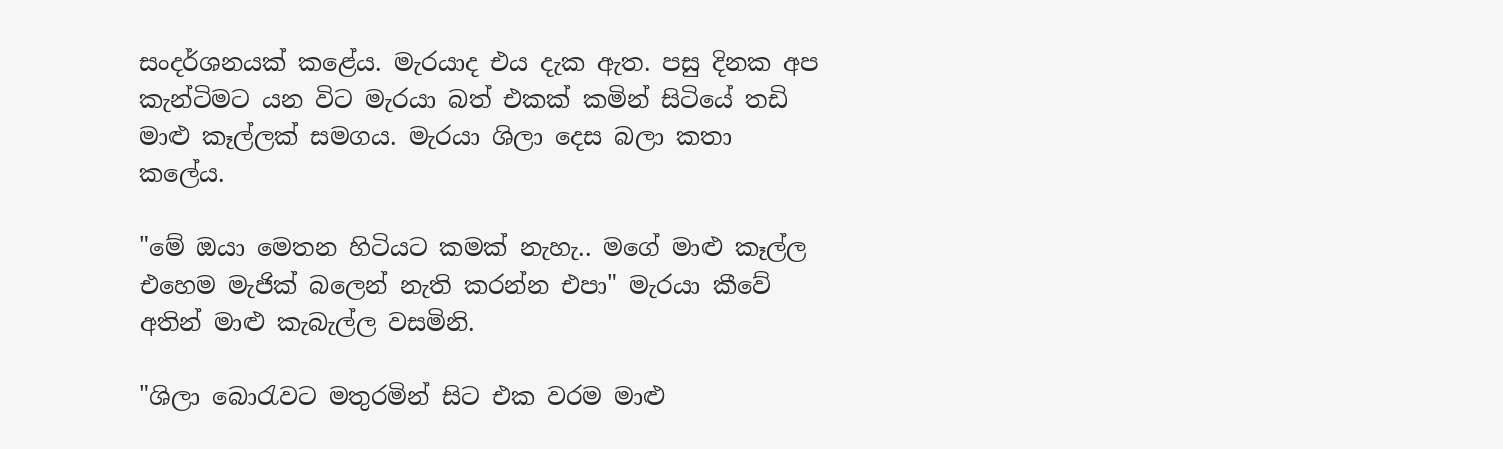සංදර්ශනයක් කළේය. මැරයාද එය දැක ඇත. පසු දිනක අප කැන්ටිමට යන විට මැරයා බත් එකක් කමින් සිටියේ තඩි මාළු කෑල්ලක් සමගය. මැරයා ශිලා දෙස බලා කතා කලේය.

"මේ ඔයා මෙතන හිටියට කමක් නැහැ.. මගේ මාළු කෑල්ල එහෙම මැජික් බලෙන් නැති කරන්න එපා" මැරයා කීවේ අතින් මාළු කැබැල්ල වසමිනි.

"ශිලා බොරැවට මතුරමින් සිට එක වරම මාළු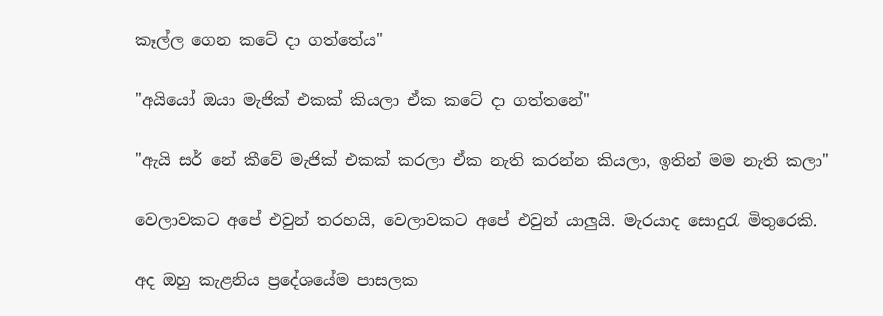කෑල්ල ගෙන කටේ දා ගත්තේය"

"අයියෝ ඔයා මැජික් එකක් කියලා ඒක කටේ දා ගත්තනේ"

"ඇයි සර් නේ කීවේ මැජික් එකක් කරලා ඒක නැති කරන්න කියලා, ඉතින් මම නැති කලා"

වෙලාවකට අපේ එවුන් තරහයි, වෙලාවකට අපේ එවුන් යාලුයි. මැරයාද සොදුරැ මිතුරෙකි.

අද ඔහු කැළනිය ප්‍රදේශයේම පාසලක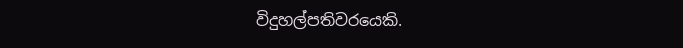විදුහල්පතිවරයෙකි.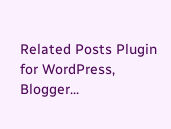Related Posts Plugin for WordPress, Blogger...